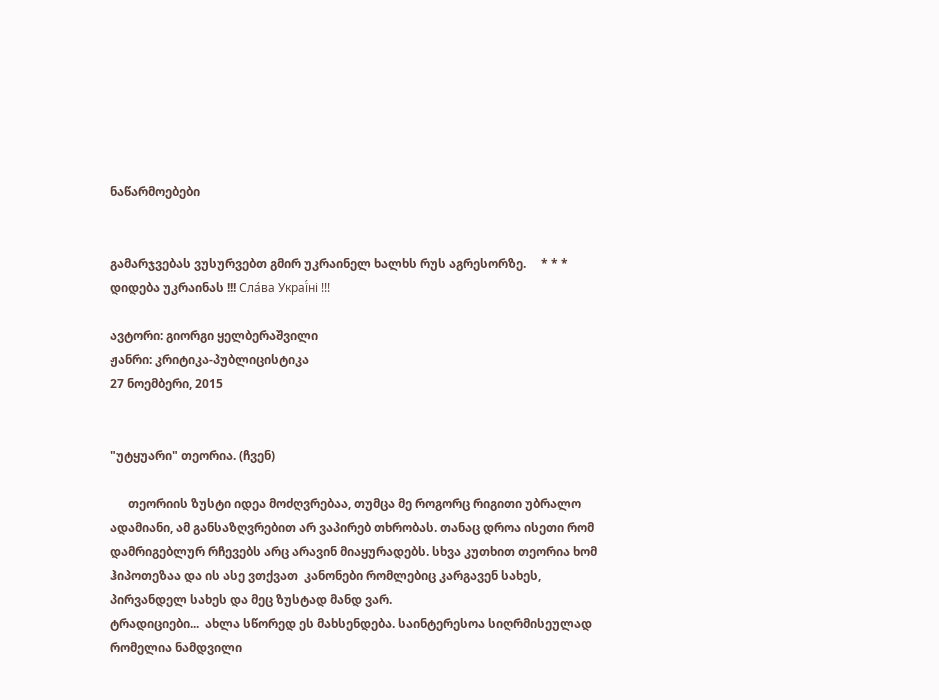ნაწარმოებები


გამარჯვებას ვუსურვებთ გმირ უკრაინელ ხალხს რუს აგრესორზე.     * * *     დიდება უკრაინას !!! Сла́ва Украї́ні !!!

ავტორი: გიორგი ყელბერაშვილი
ჟანრი: კრიტიკა-პუბლიცისტიკა
27 ნოემბერი, 2015


"უტყუარი" თეორია. (ჩვენ)

      თეორიის ზუსტი იდეა მოძღვრებაა, თუმცა მე როგორც რიგითი უბრალო ადამიანი, ამ განსაზღვრებით არ ვაპირებ თხრობას. თანაც დროა ისეთი რომ დამრიგებლურ რჩევებს არც არავინ მიაყურადებს. სხვა კუთხით თეორია ხომ ჰიპოთეზაა და ის ასე ვთქვათ  კანონები რომლებიც კარგავენ სახეს, პირვანდელ სახეს და მეც ზუსტად მანდ ვარ.
ტრადიციები...  ახლა სწორედ ეს მახსენდება. საინტერესოა სიღრმისეულად რომელია ნამდვილი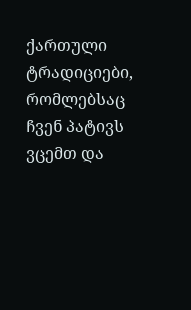ქართული ტრადიციები, რომლებსაც ჩვენ პატივს ვცემთ და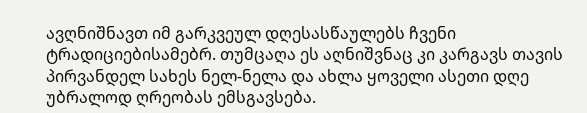ავღნიშნავთ იმ გარკვეულ დღესასწაულებს ჩვენი ტრადიციებისამებრ. თუმცაღა ეს აღნიშვნაც კი კარგავს თავის პირვანდელ სახეს ნელ-ნელა და ახლა ყოველი ასეთი დღე უბრალოდ ღრეობას ემსგავსება.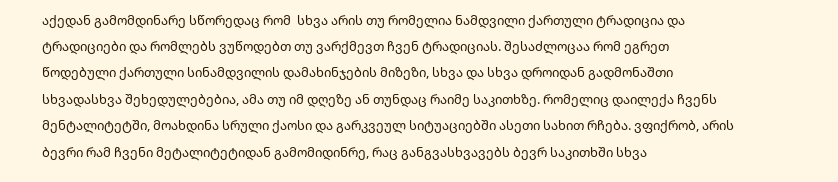აქედან გამომდინარე სწორედაც რომ  სხვა არის თუ რომელია ნამდვილი ქართული ტრადიცია და ტრადიციები და რომლებს ვუწოდებთ თუ ვარქმევთ ჩვენ ტრადიციას. შესაძლოცაა რომ ეგრეთ წოდებული ქართული სინამდვილის დამახინჯების მიზეზი, სხვა და სხვა დროიდან გადმონაშთი სხვადასხვა შეხედულებებია, ამა თუ იმ დღეზე ან თუნდაც რაიმე საკითხზე. რომელიც დაილექა ჩვენს მენტალიტეტში, მოახდინა სრული ქაოსი და გარკვეულ სიტუაციებში ასეთი სახით რჩება. ვფიქრობ, არის ბევრი რამ ჩვენი მეტალიტეტიდან გამომიდინრე, რაც განგვასხვავებს ბევრ საკითხში სხვა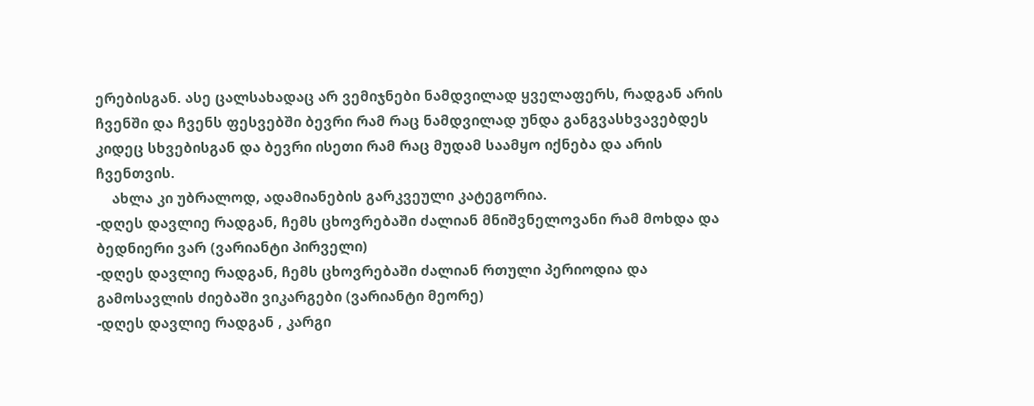ერებისგან. ასე ცალსახადაც არ ვემიჯნები ნამდვილად ყველაფერს, რადგან არის ჩვენში და ჩვენს ფესვებში ბევრი რამ რაც ნამდვილად უნდა განგვასხვავებდეს კიდეც სხვებისგან და ბევრი ისეთი რამ რაც მუდამ საამყო იქნება და არის ჩვენთვის.
    ახლა კი უბრალოდ, ადამიანების გარკვეული კატეგორია.
-დღეს დავლიე რადგან, ჩემს ცხოვრებაში ძალიან მნიშვნელოვანი რამ მოხდა და ბედნიერი ვარ (ვარიანტი პირველი)
-დღეს დავლიე რადგან, ჩემს ცხოვრებაში ძალიან რთული პერიოდია და გამოსავლის ძიებაში ვიკარგები (ვარიანტი მეორე)
-დღეს დავლიე რადგან , კარგი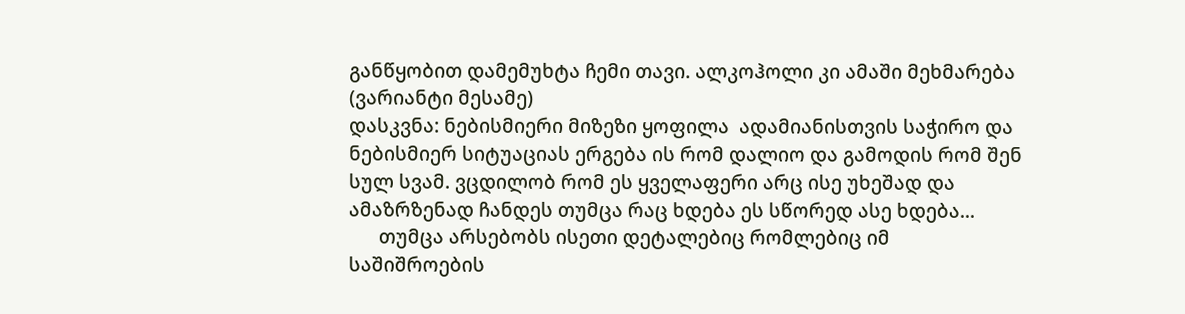განწყობით დამემუხტა ჩემი თავი. ალკოჰოლი კი ამაში მეხმარება  (ვარიანტი მესამე)
დასკვნა: ნებისმიერი მიზეზი ყოფილა  ადამიანისთვის საჭირო და ნებისმიერ სიტუაციას ერგება ის რომ დალიო და გამოდის რომ შენ სულ სვამ. ვცდილობ რომ ეს ყველაფერი არც ისე უხეშად და ამაზრზენად ჩანდეს თუმცა რაც ხდება ეს სწორედ ასე ხდება...
      თუმცა არსებობს ისეთი დეტალებიც რომლებიც იმ საშიშროების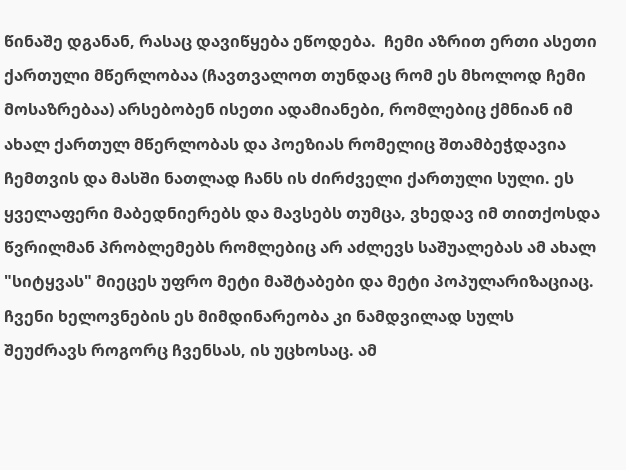წინაშე დგანან, რასაც დავიწყება ეწოდება.  ჩემი აზრით ერთი ასეთი ქართული მწერლობაა (ჩავთვალოთ თუნდაც რომ ეს მხოლოდ ჩემი მოსაზრებაა) არსებობენ ისეთი ადამიანები, რომლებიც ქმნიან იმ ახალ ქართულ მწერლობას და პოეზიას რომელიც შთამბეჭდავია ჩემთვის და მასში ნათლად ჩანს ის ძირძველი ქართული სული. ეს ყველაფერი მაბედნიერებს და მავსებს თუმცა, ვხედავ იმ თითქოსდა წვრილმან პრობლემებს რომლებიც არ აძლევს საშუალებას ამ ახალ "სიტყვას" მიეცეს უფრო მეტი მაშტაბები და მეტი პოპულარიზაციაც. ჩვენი ხელოვნების ეს მიმდინარეობა კი ნამდვილად სულს შეუძრავს როგორც ჩვენსას, ის უცხოსაც. ამ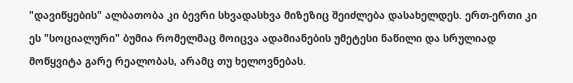"დავიწყების" ალბათობა კი ბევრი სხვადასხვა მიზეზიც შეიძლება დასახელდეს. ერთ-ერთი კი ეს "სოციალური" ბუმია რომელმაც მოიცვა ადამიანების უმეტესი ნაწილი და სრულიად მოწყვიტა გარე რეალობას, არამც თუ ხელოვნებას.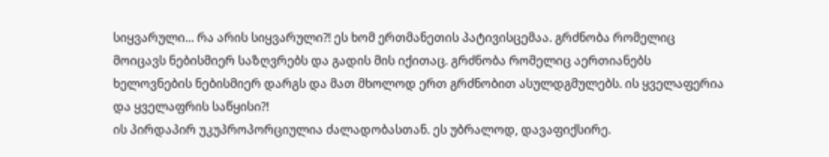სიყვარული... რა არის სიყვარული?! ეს ხომ ერთმანეთის პატივისცემაა. გრძნობა რომელიც მოიცავს ნებისმიერ საზღვრებს და გადის მის იქითაც. გრძნობა რომელიც აერთიანებს ხელოვნების ნებისმიერ დარგს და მათ მხოლოდ ერთ გრძნობით ასულდგმულებს. ის ყველაფერია და ყველაფრის საწყისი?!
ის პირდაპირ უკუპროპორციულია ძალადობასთან. ეს უბრალოდ, დავაფიქსირე.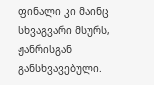ფინალი კი მაინც სხვაგვარი მსურს, ჟანრისგან განსხვავებული.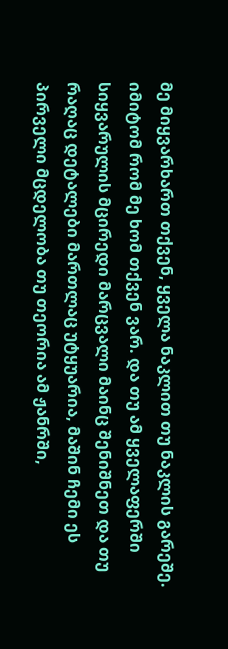მე მიყვარხართ თქვენ, ყველა ნაკლით თუ ნაკლის გარეშე. იმიტომ რომ მე ხომ თქვენ ვარ. და თუ ამ ყველაფერში სიყვარულის მცირედი მარცვალი მაინც შენიშნეთ და თუ რაღაც დეტალები მართლაც უტყუარია, მაშინ ჩემი ეს პირველი მცდელობა თუ თეორია ამ ჟანრში,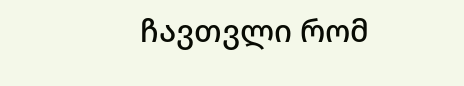ჩავთვლი რომ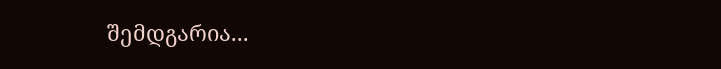შემდგარია...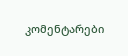კომენტარები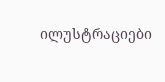ილუსტრაციები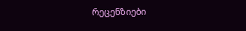რეცენზიები